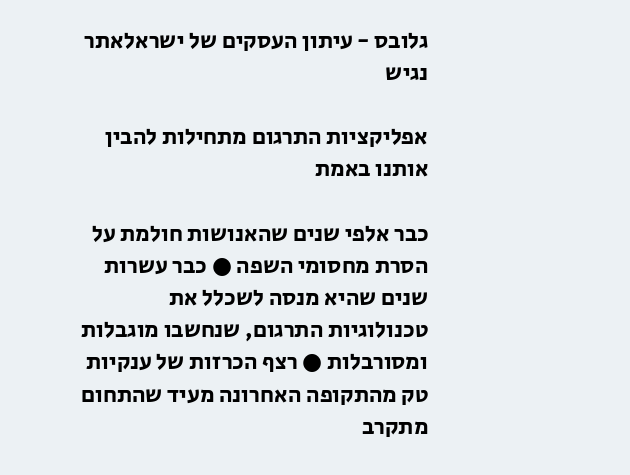גלובס - עיתון העסקים של ישראלאתר נגיש

אפליקציות התרגום מתחילות להבין אותנו באמת

כבר אלפי שנים שהאנושות חולמת על הסרת מחסומי השפה ● כבר עשרות שנים שהיא מנסה לשכלל את טכנולוגיות התרגום, שנחשבו מוגבלות ומסורבלות ● רצף הכרזות של ענקיות טק מהתקופה האחרונה מעיד שהתחום מתקרב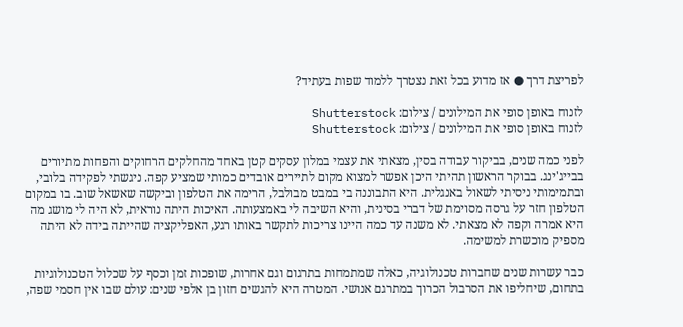לפריצת דרך ● אז מדוע בכל זאת נצטרך ללמוד שפות בעתיד?

לזנוח באופן סופי את המילונים / צילום: Shutterstock
לזנוח באופן סופי את המילונים / צילום: Shutterstock

לפני כמה שנים, בביקור עבודה בסין, מצאתי את עצמי במלון עסקים קטן באחד מהחלקים הרחוקים והפחות מתיורים בבייג'ינג. בבוקר הראשון תהיתי היכן אפשר למצוא מקום לתיירים אובדים כמותי שמציע קפה. ניגשתי לפקידה בלובי, ובתמימותי ניסיתי לשאול באנגלית. היא התבוננה בי במבט מבולבל, הרימה את הטלפון וביקשה שאשאל שוב. בו במקום הטלפון חזר על גרסה מסוימת של דברי בסינית, והיא השיבה לי באמצעותה. האיכות היתה נוראית, לא היה לי מושג מה היא אמרה וקפה לא מצאתי. לא משנה עד כמה היינו צריכות לתקשר באותו רגע, האפליקציה שהייתה בידה לא היתה מספיק מוכשרת למשימה.

כבר עשרות שנים שחברות טכנולוגיה, כאלה שמתמחות בתרגום וגם אחרות, שופכות זמן וכסף על שכלול הטכנולוגיות בתחום, שיחליפו את הסרבול הכרוך במתרגם אנושי. המטרה היא להגשים חזון בן אלפי שנים: עולם שבו אין חסמי שפה,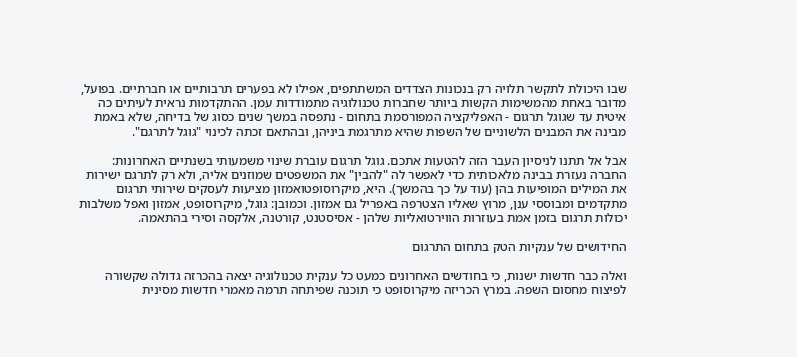שבו היכולת לתקשר תלויה רק בנכונות הצדדים המשתתפים, אפילו לא בפערים תרבותיים או חברתיים. בפועל, מדובר באחת מהמשימות הקשות ביותר שחברות טכנולוגיה מתמודדות עמן. ההתקדמות נראית לעיתים כה איטית עד שגוגל תרגום - האפליקציה המפורסמת בתחום - נתפסה במשך שנים כסוג של בדיחה, שלא באמת מבינה את המבנים הלשוניים של השפות שהיא מתרגמת ביניהן, ובהתאם זכתה לכינוי "גוגל לתרגם".

אבל אל תתנו לניסיון העבר הזה להטעות אתכם. גוגל תרגום עוברת שינוי משמעותי בשנתיים האחרונות: החברה נעזרת בבינה מלאכותית כדי לאפשר לה "להבין" את המשפטים שמוזנים אליה, ולא רק לתרגם ישירות את המילים המופיעות בהן (עוד על כך בהמשך). היא, מיקרוסופטואמזון מציעות לעסקים שירותי תרגום מתקדמים ומבוססי ענן, מרוץ שאליו הצטרפה באפריל גם אמזון. וכמובן: גוגל, מיקרוסופט, אמזון ואפל משלבות יכולות תרגום בזמן אמת בעוזרות הווירטואליות שלהן - אסיסטנט, קורטנה, אלקסה וסירי בהתאמה.

החידושים של ענקיות הטק בתחום התרגום

ואלה כבר חדשות ישנות, כי בחודשים האחרונים כמעט כל ענקית טכנולוגיה יצאה בהכרזה גדולה שקשורה לפיצוח מחסום השפה. במרץ הכריזה מיקרוסופט כי תוכנה שפיתחה תרמה מאמרי חדשות מסינית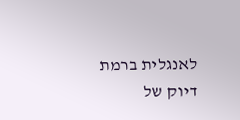לאנגלית ברמת דיוק של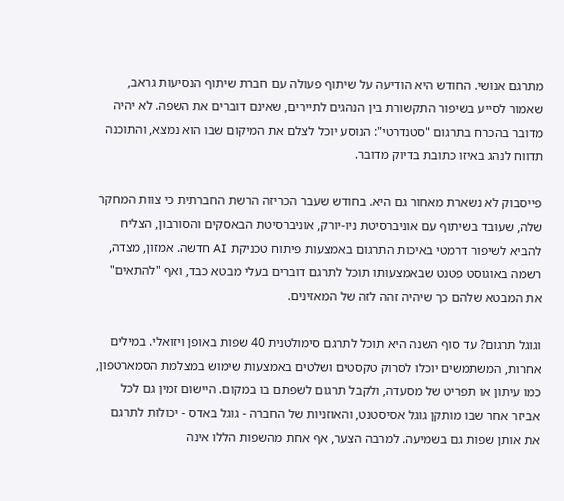מתרגם אנושי. החודש היא הודיעה על שיתוף פעולה עם חברת שיתוף הנסיעות גראב, שאמור לסייע בשיפור התקשורת בין הנהגים לתיירים, שאינם דוברים את השפה. לא יהיה מדובר בהכרח בתרגום "סטנדרטי": הנוסע יוכל לצלם את המיקום שבו הוא נמצא, והתוכנה תדווח לנהג באיזו כתובת בדיוק מדובר.

פייסבוק לא נשארת מאחור גם היא. בחודש שעבר הכריזה הרשת החברתית כי צוות המחקר שלה, שעובד בשיתוף עם אוניברסיטת ניו-יורק, אוניברסיטת הבאסקים והסורבון, הצליח להביא לשיפור דרמטי באיכות התרגום באמצעות פיתוח טכניקת AI חדשה. אמזון, מצדה, רשמה באוגוסט פטנט שבאמצעותו תוכל לתרגם דוברים בעלי מבטא כבד, ואף "להתאים" את המבטא שלהם כך שיהיה זהה לזה של המאזינים.

וגוגל תרגום? עד סוף השנה היא תוכל לתרגם סימולטנית 40 שפות באופן ויזואלי. במילים אחרות, המשתמשים יוכלו לסרוק טקסטים ושלטים באמצעות שימוש במצלמת הסמארטפון, כמו עיתון או תפריט של מסעדה, ולקבל תרגום לשפתם בו במקום. היישום זמין גם לכל אביזר אחר שבו מותקן גוגל אסיסטנט, והאוזניות של החברה - גוגל באדס - יכולות לתרגם את אותן שפות גם בשמיעה. למרבה הצער, אף אחת מהשפות הללו אינה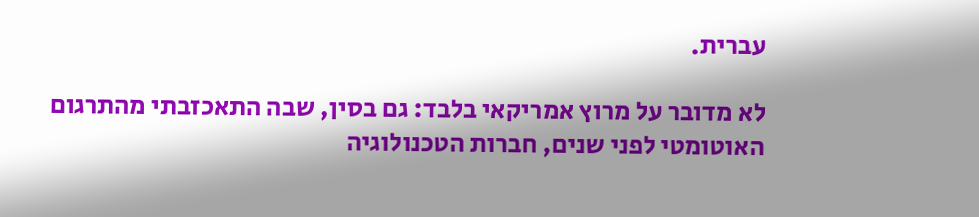עברית.

לא מדובר על מרוץ אמריקאי בלבד: גם בסין, שבה התאכזבתי מהתרגום האוטומטי לפני שנים, חברות הטכנולוגיה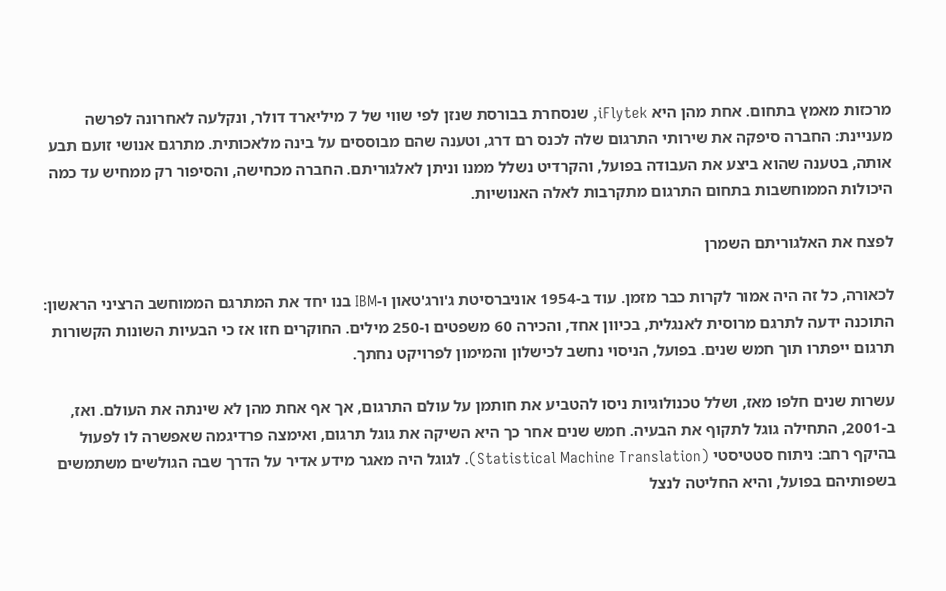מרכזות מאמץ בתחום. אחת מהן היא iFlytek, שנסחרת בבורסת שנזן לפי שווי של 7 מיליארד דולר, ונקלעה לאחרונה לפרשה מעניינת: החברה סיפקה את שירותי התרגום שלה לכנס רם דרג, וטענה שהם מבוססים על בינה מלאכותית. מתרגם אנושי זועם תבע אותה, בטענה שהוא ביצע את העבודה בפועל, והקרדיט נשלל ממנו וניתן לאלגוריתם. החברה מכחישה, והסיפור רק ממחיש עד כמה היכולות הממוחשבות בתחום התרגום מתקרבות לאלה האנושיות.

לפצח את האלגוריתם השמרן

לכאורה, כל זה היה אמור לקרות כבר מזמן. עוד ב-1954 אוניברסיטת ג'ורג'טאון ו-IBM בנו יחד את המתרגם הממוחשב הרציני הראשון: התוכנה ידעה לתרגם מרוסית לאנגלית, בכיוון אחד, והכירה 60 משפטים ו-250 מילים. החוקרים חזו אז כי הבעיות השונות הקשורות תרגום ייפתרו תוך חמש שנים. בפועל, הניסוי נחשב לכישלון והמימון לפרויקט נחתך.

עשרות שנים חלפו מאז, ושלל טכנולוגיות ניסו להטביע את חותמן על עולם התרגום, אך אף אחת מהן לא שינתה את העולם. ואז, ב-2001, התחילה גוגל לתקוף את הבעיה. חמש שנים אחר כך היא השיקה את גוגל תרגום, ואימצה פרדיגמה שאפשרה לו לפעול בהיקף רחב: ניתוח סטטיסטי (Statistical Machine Translation). לגוגל היה מאגר מידע אדיר על הדרך שבה הגולשים משתמשים בשפותיהם בפועל, והיא החליטה לנצל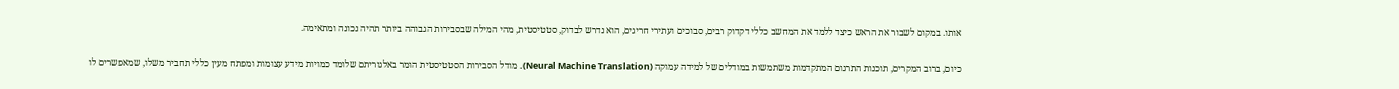אותו. במקום לשבור את הראש כיצד ללמד את המחשב כללי דקדוק רבים, סבוכים ועתירי חריגים, הוא נדרש לבדוק, סטטיסטית, מהי המילה שבסבירות הגבוהה ביותר תהיה נכונה ומתאימה.

כיום, ברוב המקרים, תוכנות התרגום המתקדמות משתמשות במודלים של למידה עמוקה (Neural Machine Translation). מודל הסבירות הסטטיסטית הומר באלגוריתם שלומד כמויות מידע עצומות ומפתח מעין כללי תחביר משלו, שמאפשרים לו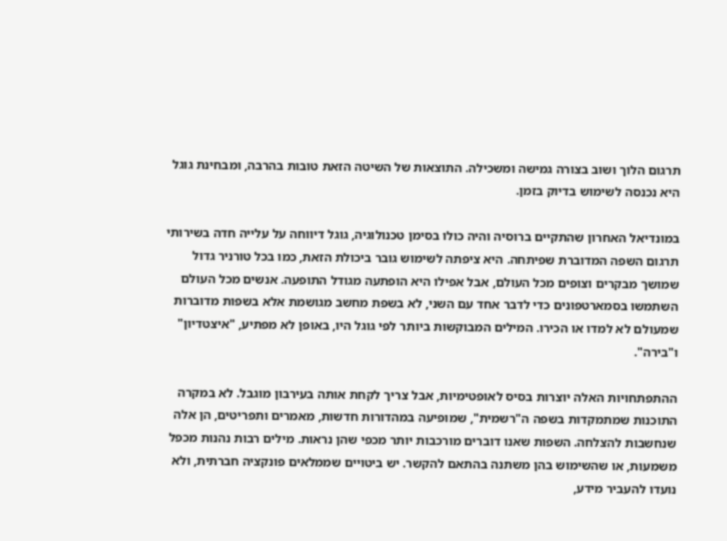תרגום הלוך ושוב בצורה גמישה ומשכילה. התוצאות של השיטה הזאת טובות בהרבה, ומבחינת גוגל היא נכנסה לשימוש בדיוק בזמן.

במונדיאל האחרון שהתקיים ברוסיה והיה כולו בסימן טכנולוגיה, גוגל דיווחה על עלייה חדה בשירותי תרגום השפה המדוברת שפיתחה. היא ציפתה לשימוש גובר ביכולת הזאת, כמו בכל טורניר גדול שמושך מבקרים וצופים מכל העולם, אבל אפילו היא הופתעה מגודל התופעה. אנשים מכל העולם השתמשו בסמארטפונים כדי לדבר אחד עם השני, לא בשפת מחשב מגושמת אלא בשפות מדוברות שמעולם לא למדו או הכירו. המילים המבוקשות ביותר לפי גוגל היו, באופן לא מפתיע, "איצטדיון" ו"בירה".

ההתפתחויות האלה יוצרות בסיס לאופטימיות, אבל צריך לקחת אותה בעירבון מוגבל. לא במקרה התוכנות שמתמקדות בשפה ה"רשמית", שמופיעה במהדורות חדשות, מאמרים ותפריטים, הן אלה שנחשבות להצלחה. השפות שאנו דוברים מורכבות יותר מכפי שהן נראות. מילים רבות נהנות מכפל משמעות, או שהשימוש בהן משתנה בהתאם להקשר. יש ביטויים שממלאים פונקציה חברתית, ולא נועדו להעביר מידע,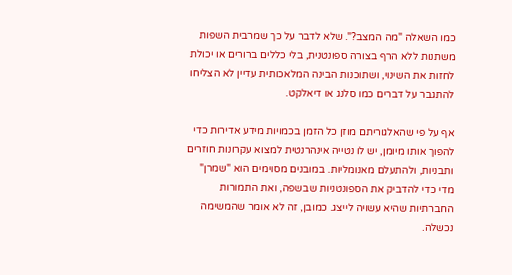כמו השאלה "מה המצב?". שלא לדבר על כך שמרבית השפות משתנות ללא הרף בצורה ספונטנית, בלי כללים ברורים או יכולת לחזות את השינוי, ושתוכנות הבינה המלאכותית עדיין לא הצליחו להתגבר על דברים כמו סלנג או דיאלקט.

אף על פי שהאלגוריתם מוזן כל הזמן בכמויות מידע אדירות כדי להפוך אותו מיומן, יש לו נטייה אינהרנטית למצוא עקרונות חוזרים ותבניות, ולהתעלם מאנומליות. במובנים מסוימים הוא "שמרן" מדי כדי להדביק את הספונטניות שבשפה, ואת התמורות החברתיות שהיא עשויה לייצג. כמובן, זה לא אומר שהמשימה נכשלה.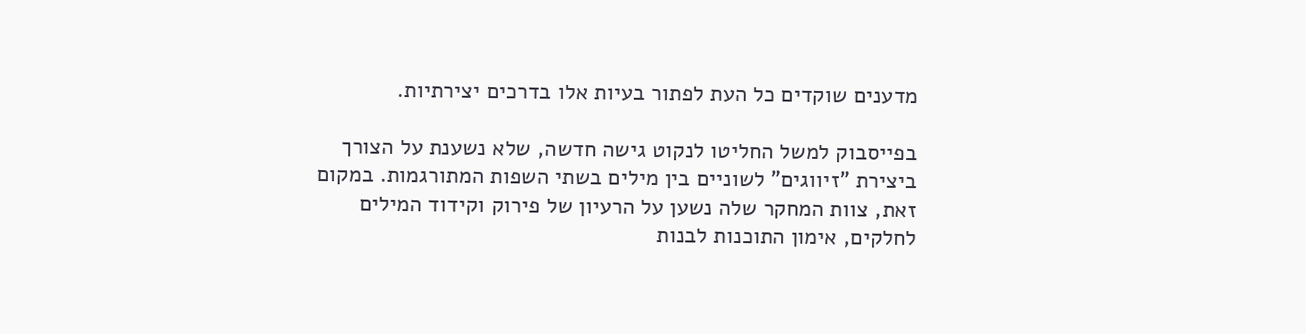מדענים שוקדים כל העת לפתור בעיות אלו בדרכים יצירתיות.

בפייסבוק למשל החליטו לנקוט גישה חדשה, שלא נשענת על הצורך ביצירת "זיווגים" לשוניים בין מילים בשתי השפות המתורגמות. במקום זאת, צוות המחקר שלה נשען על הרעיון של פירוק וקידוד המילים לחלקים, אימון התוכנות לבנות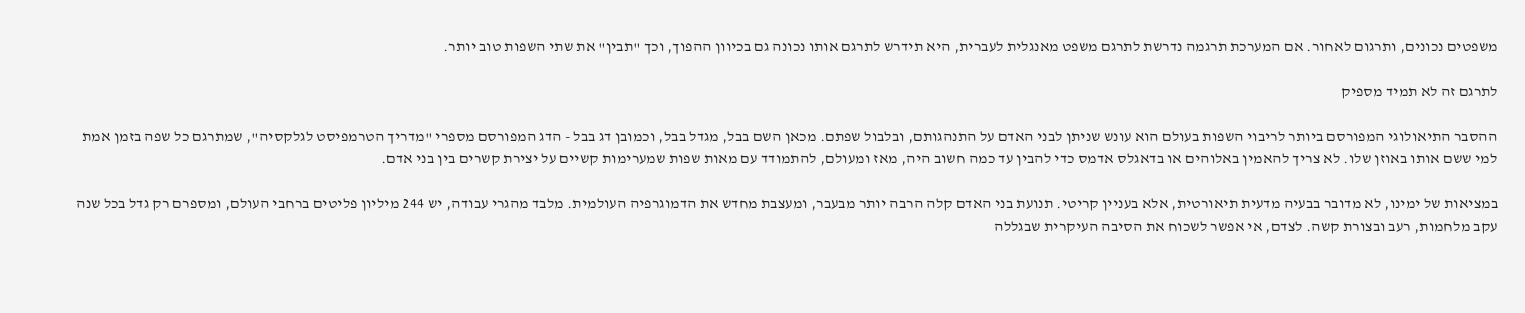משפטים נכונים, ותרגום לאחור. אם המערכת תרגמה נדרשת לתרגם משפט מאנגלית לעברית, היא תידרש לתרגם אותו נכונה גם בכיוון ההפוך, וכך "תבין" את שתי השפות טוב יותר.

לתרגם זה לא תמיד מספיק

ההסבר התיאולוגי המפורסם ביותר לריבוי השפות בעולם הוא עונש שניתן לבני האדם על התנהגותם, ובלבול שפתם. מכאן השם בבל, מגדל בבל, וכמובן דג בבל - הדג המפורסם מספרי "מדריך הטרמפיסט לגלקסיה", שמתרגם כל שפה בזמן אמת למי ששם אותו באוזן שלו. לא צריך להאמין באלוהים או בדאגלס אדמס כדי להבין עד כמה חשוב היה, מאז ומעולם, להתמודד עם מאות שפות שמערימות קשיים על יצירת קשרים בין בני אדם.

במציאות של ימינו, לא מדובר בבעיה מדעית תיאורטית, אלא בעניין קריטי. תנועת בני האדם קלה הרבה יותר מבעבר, ומעצבת מחדש את הדמוגרפיה העולמית. מלבד מהגרי עבודה, יש 244 מיליון פליטים ברחבי העולם, ומספרם רק גדל בכל שנה עקב מלחמות, רעב ובצורת קשה. לצדם, אי אפשר לשכוח את הסיבה העיקרית שבגללה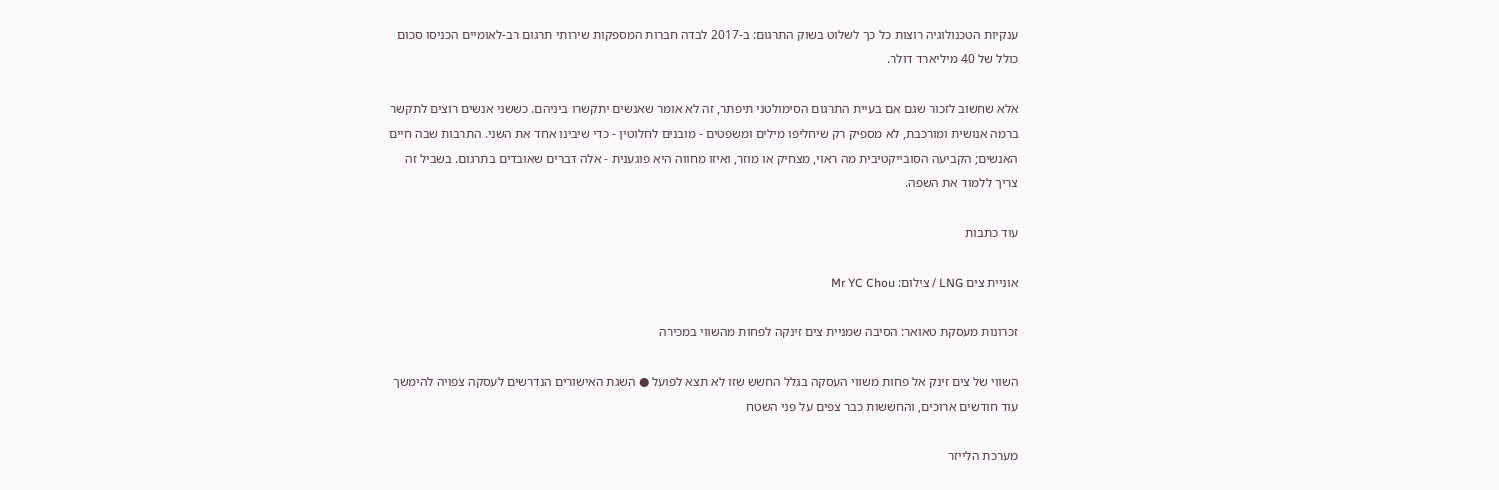ענקיות הטכנולוגיה רוצות כל כך לשלוט בשוק התרגום: ב-2017 לבדה חברות המספקות שירותי תרגום רב-לאומיים הכניסו סכום כולל של 40 מיליארד דולר.

אלא שחשוב לזכור שגם אם בעיית התרגום הסימולטני תיפתר, זה לא אומר שאנשים יתקשרו ביניהם. כששני אנשים רוצים לתקשר ברמה אנושית ומורכבת, לא מספיק רק שיחליפו מילים ומשפטים - מובנים לחלוטין - כדי שיבינו אחד את השני. התרבות שבה חיים האנשים; הקביעה הסובייקטיבית מה ראוי, מצחיק או מוזר, ואיזו מחווה היא פוגענית - אלה דברים שאובדים בתרגום. בשביל זה צריך ללמוד את השפה.

עוד כתבות

אוניית צים LNG / צילום: Mr YC Chou

זכרונות מעסקת טאואר: הסיבה שמניית צים זינקה לפחות מהשווי במכירה

השווי של צים זינק אל פחות משווי העסקה בגלל החשש שזו לא תצא לפועל ● השגת האישורים הנדרשים לעסקה צפויה להימשך עוד חודשים ארוכים, והחששות כבר צפים על פני השטח

מערכת הלייזר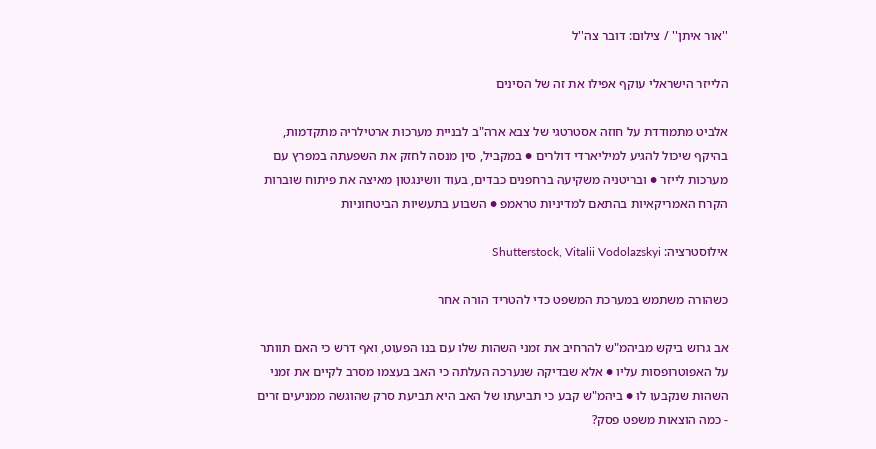''אור איתן'' / צילום: דובר צה''ל

הלייזר הישראלי עוקף אפילו את זה של הסינים

אלביט מתמודדת על חוזה אסטרטגי של צבא ארה"ב לבניית מערכות ארטילריה מתקדמות, בהיקף שיכול להגיע למיליארדי דולרים ● במקביל, סין מנסה לחזק את השפעתה במפרץ עם מערכות לייזר ● ובריטניה משקיעה ברחפנים כבדים, בעוד וושינגטון מאיצה את פיתוח שוברות הקרח האמריקאיות בהתאם למדיניות טראמפ ● השבוע בתעשיות הביטחוניות

אילוסטרציה: Shutterstock, Vitalii Vodolazskyi

כשהורה משתמש במערכת המשפט כדי להטריד הורה אחר

אב גרוש ביקש מביהמ"ש להרחיב את זמני השהות שלו עם בנו הפעוט, ואף דרש כי האם תוותר על האפוטרופסות עליו ● אלא שבדיקה שנערכה העלתה כי האב בעצמו מסרב לקיים את זמני השהות שנקבעו לו ● ביהמ"ש קבע כי תביעתו של האב היא תביעת סרק שהוגשה ממניעים זרים - כמה הוצאות משפט פסק?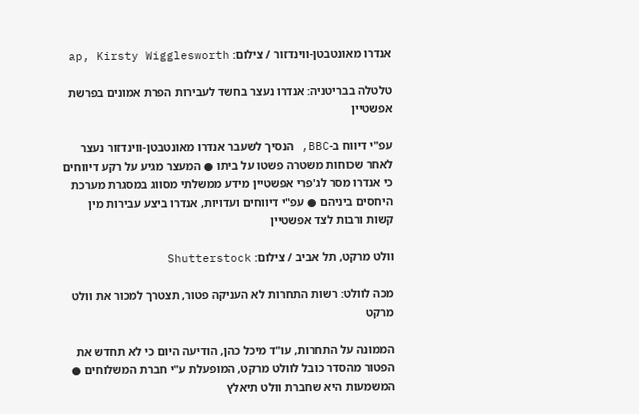אנדרו מאונטבטן-ווינדזור / צילום: ap, Kirsty Wigglesworth

טלטלה בבריטניה: אנדרו נעצר בחשד לעבירות הפרת אמונים בפרשת אפשטיין

עפ"י דיווח ב-BBC, הנסיך לשעבר אנדרו מאונטבטן-ווינדזור נעצר לאחר שכוחות משטרה פשטו על ביתו ● המעצר מגיע על רקע דיווחים כי אנדרו מסר לג'פרי אפשטיין מידע ממשלתי מסווג במסגרת מערכת היחסים ביניהם ● עפ"י דיווחים ועדויות, אנדרו ביצע עבירות מין קשות ורבות לצד אפשטיין

וולט מרקט, תל אביב / צילום: Shutterstock

מכה לוולט: רשות התחרות לא העניקה פטור, תצטרך למכור את וולט מרקט

הממונה על התחרות, עו"ד מיכל כהן, הודיעה היום כי לא תחדש את הפטור מהסדר כובל לוולט מרקט, המופעלת ע"י חברת המשלוחים ● המשמעות היא שחברת וולט תיאלץ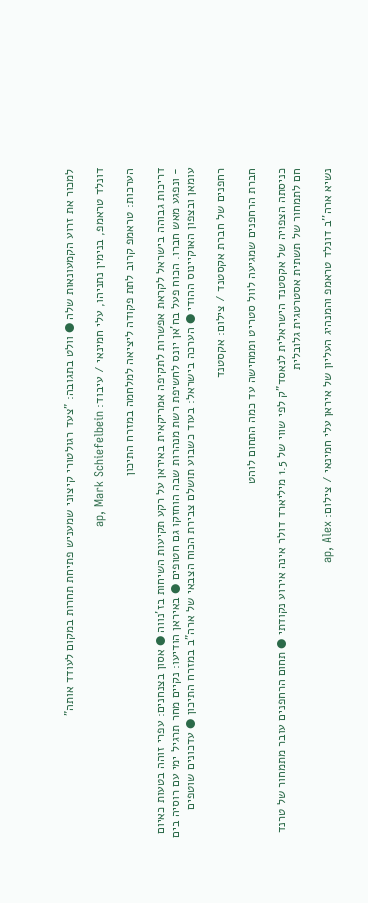למכור את זרוע הקמעונאות שלה ● וולט בתגובה: "צעד רגולטורי קיצוני שמעניש פתיחת תחרות במקום לעודד אותה"

דונלד טראמפ, בנימין נתניהו, עלי חמינאי / עיבוד: ap, Mark Schiefelbein

הערכות: טראמפ קרוב לתת פקודה ליציאה למלחמה במזרח התיכון

דריכות גבוהה בישראל לקראת אפשרות לתקיפה אמריקאית באיראן על רקע תקיעות השיחות בז'נווה ● אסון בצנחנים: עפרי זוהה בטעות כאיום - ונפגע מאש חברו. הכוח פעל בח'אן יונס לחשיפת רשת מנהרות שבה הוחזקו גם חטופים ● באיראן הודיעו: נקיים מחר תרגיל ימי עם רוסיה בים עומאן ובצפון האוקיינוס ההודי ● הערכה בישראל: בעוד כשבוע תושלם צבירת הכוח הצבאי של ארה"ב במזרח התיכון ● עדכונים שוטפים

רחפנים של חברת אקסטנד / צילום: אקסטנד

חברת הרחפנים שמגיעה לוול סטריט וממחישה עד כמה התחום לוהט

כניסתה הצפויה של אקסטנד הישראלית לנאסד"ק לפי שווי של 1.5 מיליארד דולר אינה אירוע נקודתי ● תחום הרחפנים עובר מתמחור של טרנד חם לתמחור של תשתית אסטרטגית גלובלית

נשיא ארה''ב דונלד טראמפ והמנהיג העליון של איראן עלי חמינאי / צילום: ap, Alex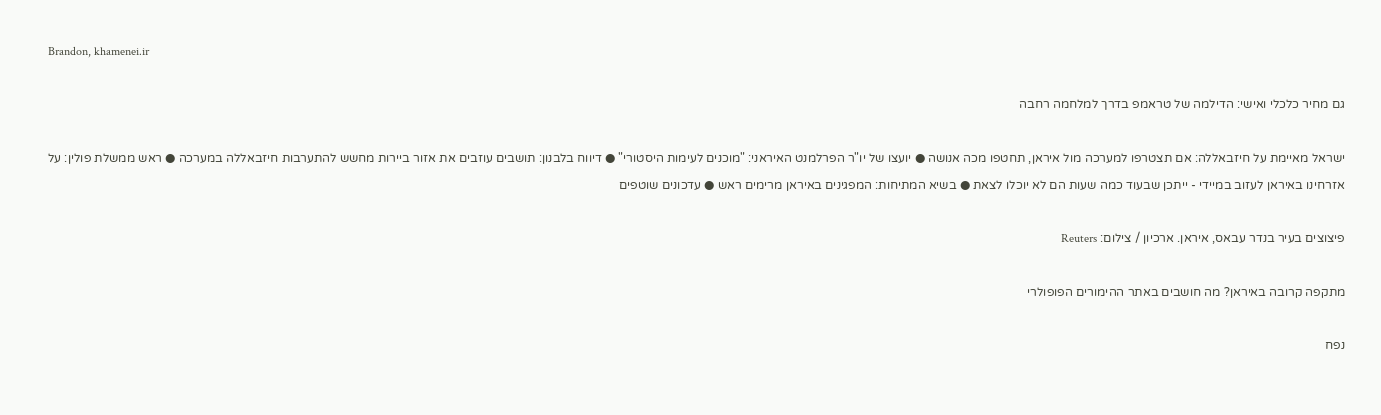Brandon, khamenei.ir

גם מחיר כלכלי ואישי: הדילמה של טראמפ בדרך למלחמה רחבה

ישראל מאיימת על חיזבאללה: אם תצטרפו למערכה מול איראן, תחטפו מכה אנושה ● יועצו של יו"ר הפרלמנט האיראני: "מוכנים לעימות היסטורי" ● דיווח בלבנון: תושבים עוזבים את אזור ביירות מחשש להתערבות חיזבאללה במערכה ● ראש ממשלת פולין: על אזרחינו באיראן לעזוב במיידי - ייתכן שבעוד כמה שעות הם לא יוכלו לצאת ● בשיא המתיחות: המפגינים באיראן מרימים ראש ● עדכונים שוטפים

פיצוצים בעיר בנדר עבאס, איראן. ארכיון / צילום: Reuters

מתקפה קרובה באיראן? מה חושבים באתר ההימורים הפופולרי

נפח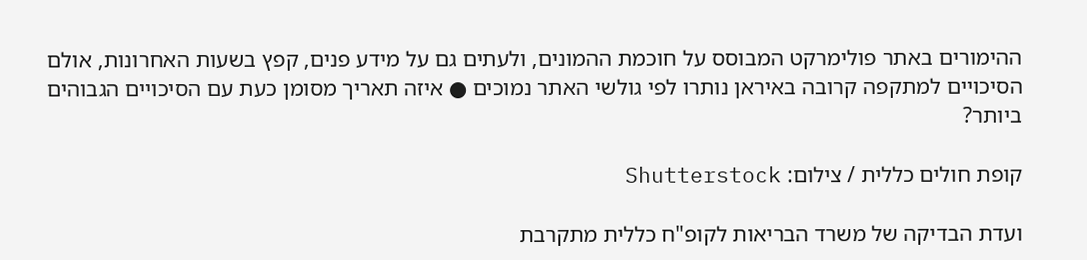ההימורים באתר פולימרקט המבוסס על חוכמת ההמונים, ולעתים גם על מידע פנים, קפץ בשעות האחרונות, אולם הסיכויים למתקפה קרובה באיראן נותרו לפי גולשי האתר נמוכים ● איזה תאריך מסומן כעת עם הסיכויים הגבוהים ביותר?

קופת חולים כללית / צילום: Shutterstock

ועדת הבדיקה של משרד הבריאות לקופ"ח כללית מתקרבת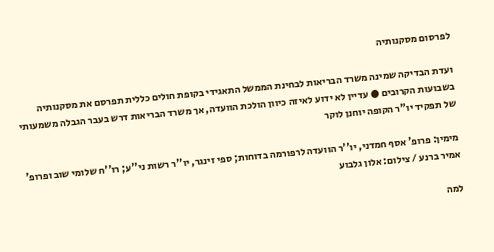לפרסום מסקנותיה

ועדת הבדיקה שמינה משרד הבריאות לבחינת הממשל התאגידי בקופת חולים כללית תפרסם את מסקנותיה בשבועות הקרובים ● עדיין לא ידוע לאיזה כיוון הולכת הוועדה, אך משרד הבריאות דרש בעבר הגבלה משמעותי של תפקיד יו"ר הקופה יוחנן לוקר

מימין: פרופ' אסף חמדני, יו''ר הוועדה לרפורמה בדוחות; ספי זינגר, יו''ר רשות ני''ע; רו''ח שלומי שוב ופרופ' אמיר ברנע / צילום: אלון גלבוע

למה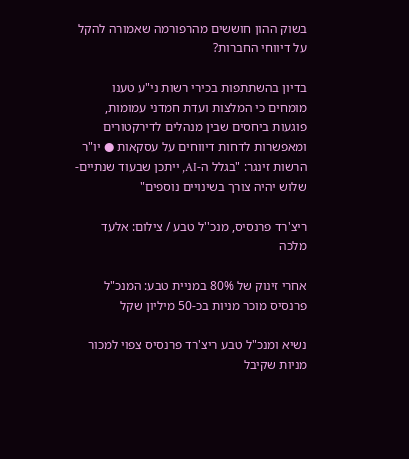בשוק ההון חוששים מהרפורמה שאמורה להקל על דיווחי החברות?

בדיון בהשתתפות בכירי רשות ני"ע טענו מומחים כי המלצות ועדת חמדני עמומות, פוגעות ביחסים שבין מנהלים לדירקטורים ומאפשרות לדחות דיווחים על עסקאות ● יו"ר הרשות זינגר: "בגלל ה-AI, ייתכן שבעוד שנתיים-שלוש יהיה צורך בשינויים נוספים"

ריצ'רד פרנסיס, מנכ''ל טבע / צילום: אלעד מלכה

אחרי זינוק של 80% במניית טבע: המנכ"ל פרנסיס מוכר מניות בכ-50 מיליון שקל

נשיא ומנכ"ל טבע ריצ'רד פרנסיס צפוי למכור מניות שקיבל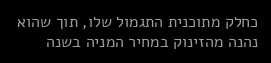כחלק מתוכנית התגמול שלו, תוך שהוא נהנה מהזינוק במחיר המניה בשנה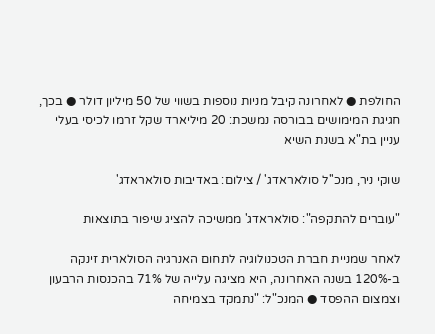החולפת ● לאחרונה קיבל מניות נוספות בשווי של 50 מיליון דולר ● בכך, חגיגת המימושים בבורסה נמשכת: 20 מיליארד שקל זרמו לכיסי בעלי עניין בת"א בשנת השיא

שוקי ניר, מנכ''ל סולאראדג' / צילום: באדיבות סולאראדג'

"עוברים להתקפה": סולאראדג' ממשיכה להציג שיפור בתוצאות

לאחר שמניית חברת הטכנולוגיה לתחום האנרגיה הסולארית זינקה ב-120% בשנה האחרונה, היא מציגה עלייה של 71% בהכנסות הרבעון וצמצום ההפסד ● המנכ"ל: "נתמקד בצמיחה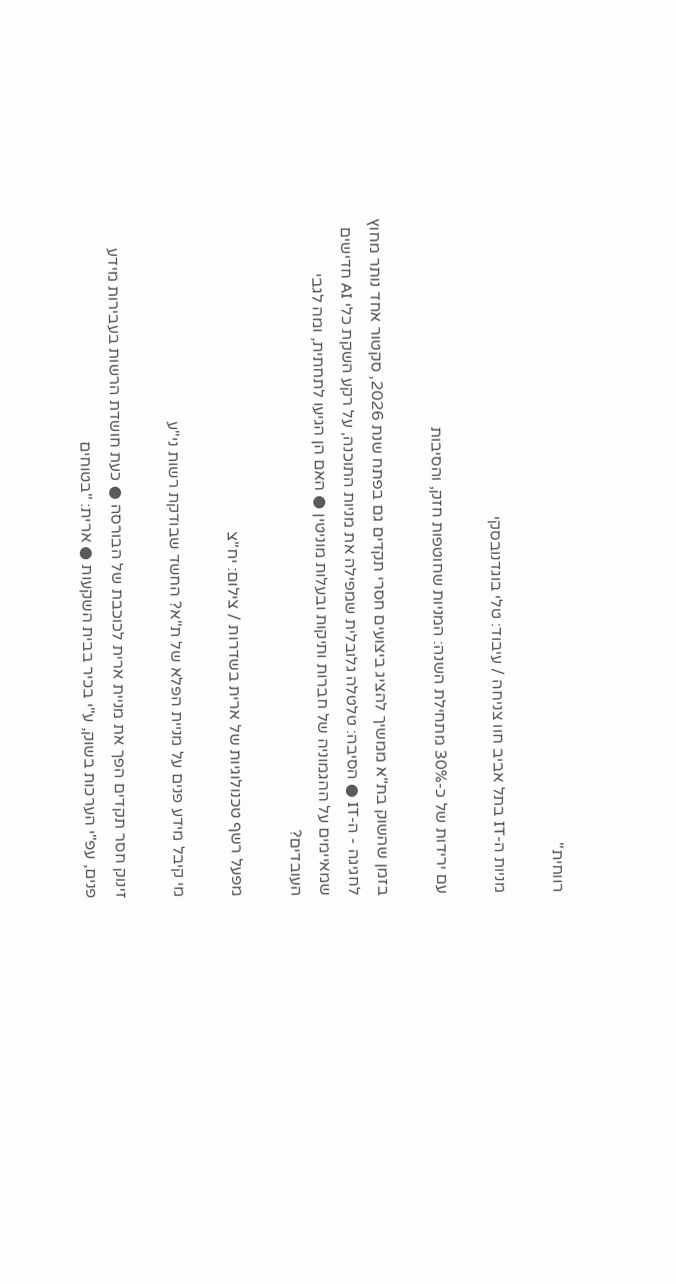רווחית"

מניות ה-IT בתל אביב חוו צניחה / עיבוד: טלי בוגדנובסקי

עם ירידות של כ-30% מתחילת השנה: המניות שחוטפות חזק, והסיבות

בזמן שהשוק בת"א ממשיך להציג ביצועים חסרי תקדים גם בפתח שנת 2026, סקטור אחד נותר מחוץ לחגיגה - ה-IT ● הסיבה: טלטלה גלובלית שמפילה את מניות התוכנה, על רקע השקת כלי AI חדישים שמאיימים על ההגמוניה של חברות ותיקות ובעלות מוניטין ● האם הן הגיעו לתחתית, ומה לגבי העובדים?

מפעל רשף טכנולוגיות של ארית בשדרות / צילום: יח''צ

מי קיבל מידע פנים על מניית הפלא של ת"א? החשד שבודקת רשות ני"ע

זינוק חסר תקדים הפך את מניית ארית לכוכבת של הבורסה ● כעת חושדת הרשות בעבירות מידע פנים, עפ"י הערכות בשוק, ע"י בכיר בבית השקעות ● ארית: "בטוחים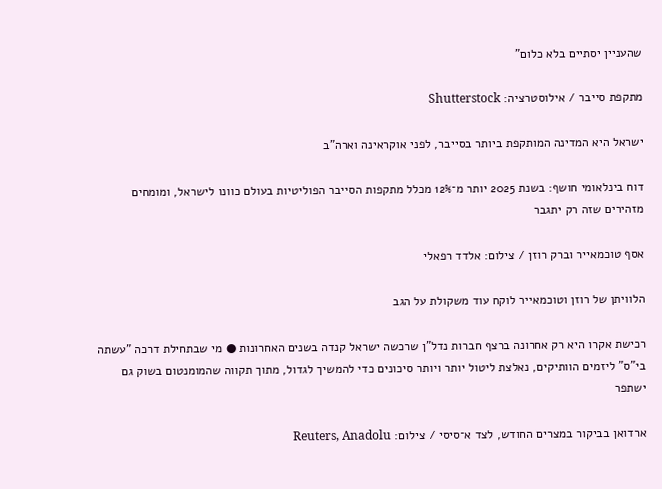שהעניין יסתיים בלא כלום"

מתקפת סייבר / אילוסטרציה: Shutterstock

ישראל היא המדינה המותקפת ביותר בסייבר, לפני אוקראינה וארה"ב

דוח בינלאומי חושף: בשנת 2025 יותר מ־12% מכלל מתקפות הסייבר הפוליטיות בעולם כוונו לישראל, ומומחים מזהירים שזה רק יתגבר

אסף טוכמאייר וברק רוזן / צילום: אלדד רפאלי

הלוויתן של רוזן וטוכמאייר לוקח עוד משקולת על הגב

רכישת אקרו היא רק אחרונה ברצף חברות נדל"ן שרכשה ישראל קנדה בשנים האחרונות ● מי שבתחילת דרכה "עשתה בי"ס" ליזמים הוותיקים, נאלצת ליטול יותר ויותר סיכונים כדי להמשיך לגדול, מתוך תקווה שהמומנטום בשוק גם ישתפר

ארדואן בביקור במצרים החודש, לצד א־סיסי / צילום: Reuters, Anadolu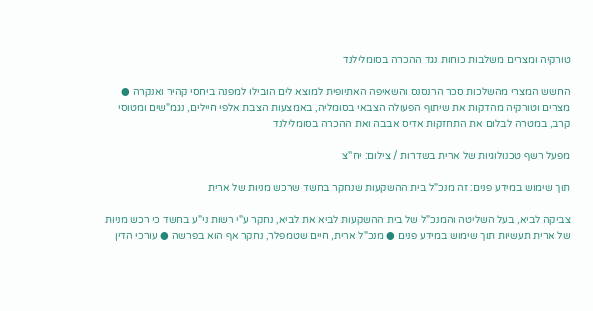טורקיה ומצרים משלבות כוחות נגד ההכרה בסומלילנד

החשש המצרי מהשלכות סכר הרנסנס והשאיפה האתיופית למוצא לים הובילו למפנה ביחסי קהיר ואנקרה ● מצרים וטורקיה מהדקות את שיתוף הפעולה הצבאי בסומליה, באמצעות הצבת אלפי חיילים, נגמ"שים ומטוסי קרב, במטרה לבלום את התחזקות אדיס אבבה ואת ההכרה בסומלילנד

מפעל רשף טכנולוגיות של ארית בשדרות / צילום: יח''צ

תוך שימוש במידע פנים: זה מנכ"ל בית ההשקעות שנחקר בחשד שרכש מניות של ארית

צביקה לביא, בעל השליטה והמנכ"ל של בית ההשקעות לביא את לביא, נחקר ע"י רשות ני"ע בחשד כי רכש מניות של ארית תעשיות תוך שימוש במידע פנים ● מנכ"ל ארית, חיים שטמפלר, נחקר אף הוא בפרשה ● עורכי הדין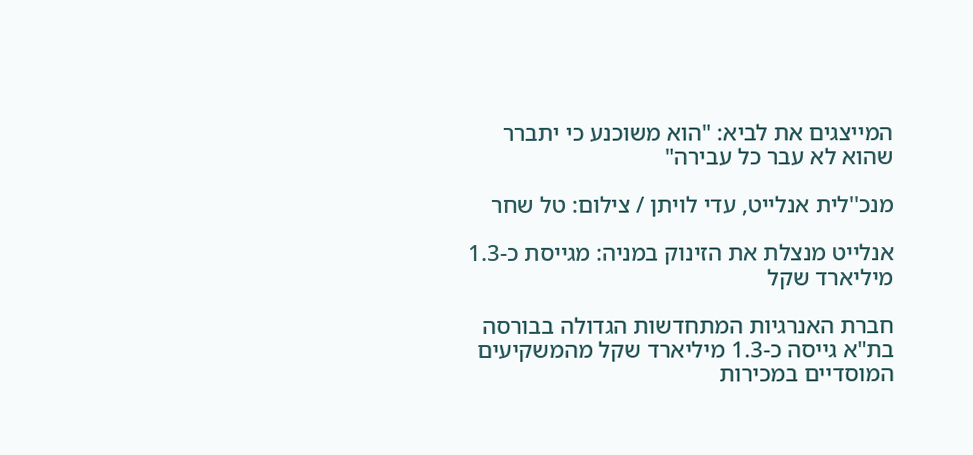המייצגים את לביא: "הוא משוכנע כי יתברר שהוא לא עבר כל עבירה"

מנכ''לית אנלייט, עדי לויתן / צילום: טל שחר

אנלייט מנצלת את הזינוק במניה: מגייסת כ-1.3 מיליארד שקל

חברת האנרגיות המתחדשות הגדולה בבורסה בת"א גייסה כ-1.3 מיליארד שקל מהמשקיעים המוסדיים במכירות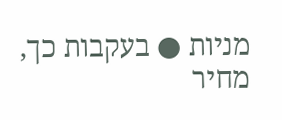מניות ● בעקבות כך, מחיר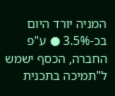המניה יורד היום בכ-3.5% ● ע"פ החברה, הכסף ישמש ל"תמיכה בתכנית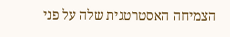הצמיחה האסטרטגית שלה על פני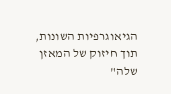הגיאוגרפיות השונות, תוך חיזוק של המאזן שלה"